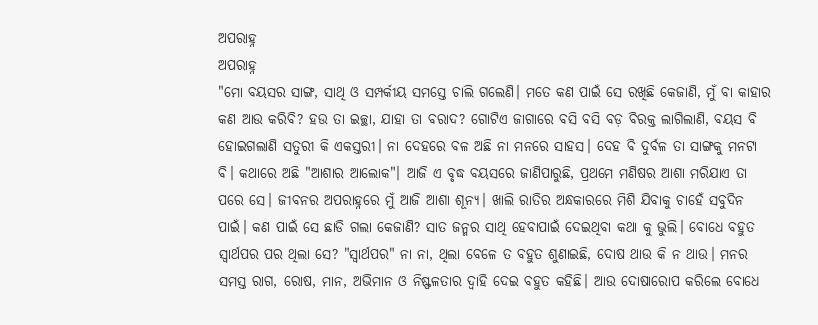ଅପରାହ୍ନ
ଅପରାହ୍ନ
"ମୋ ବୟସର ସାଙ୍ଗ, ସାଥି ଓ ସମ୍ପର୍କୀୟ ସମସ୍ତେ ଚାଲି ଗଲେଣି। ମତେ କଣ ପାଇଁ ସେ ରଖିଛି କେଜାଣି, ମୁଁ ବା କାହାର କଣ ଆଉ କରିବି? ହଉ ତା ଇଚ୍ଛା, ଯାହା ତା ବରାଦ? ଗୋଟିଏ ଜାଗାରେ ବସି ବସି ବଡ଼ ବିରକ୍ତ ଲାଗିଲାଣି, ବୟସ ବି ହୋଇଗଲାଣି ସତୁରୀ କି ଏକସ୍ତରୀ। ନା ଦେହରେ ବଳ ଅଛି ନା ମନରେ ସାହସ। ଦେହ ବି ଦୁର୍ବଳ ତା ସାଙ୍ଗକୁ ମନଟା ବି। କଥାରେ ଅଛି "ଆଶାର ଆଲୋକ"। ଆଜି ଏ ବୃଦ୍ଧ ବୟସରେ ଜାଣିପାରୁଛି, ପ୍ରଥମେ ମଣିଷର ଆଶା ମରିଯାଏ ତା ପରେ ସେ। ଜୀବନର ଅପରାହ୍ନରେ ମୁଁ ଆଜି ଆଶା ଶୂନ୍ୟ। ଖାଲି ରାତିର ଅନ୍ଧକାରରେ ମିଶି ଯିବାକୁ ଚାହେଁ ସବୁଦିନ ପାଇଁ। କଣ ପାଇଁ ସେ ଛାଡି ଗଲା କେଜାଣି? ସାତ ଜନ୍ମର ସାଥି ହେବାପାଇଁ ଦେଇଥିବା କଥା କୁ ଭୁଲି। ବୋଧେ ବହୁତ ସ୍ୱାର୍ଥପର ପର ଥିଲା ସେ? "ସ୍ୱାର୍ଥପର" ନା ନା, ଥିଲା ବେଳେ ତ ବହୁତ ଶୁଣାଇଛି, ଦୋଷ ଥାଉ କି ନ ଥାଉ। ମନର ସମସ୍ତ ରାଗ, ରୋଷ, ମାନ, ଅଭିମାନ ଓ ନିଷ୍ଫଳତାର ଦ୍ୱାହି ଦେଇ ବହୁତ କହିଛି। ଆଉ ଦୋଷାରୋପ କରିଲେ ବୋଧେ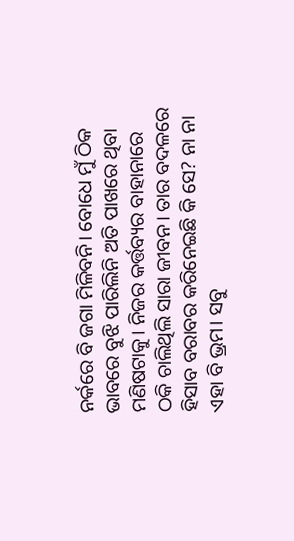ନର୍କରେ ବି ଜଗା ମିଳିବନି। ବୋଧେ ମୁଁ ଠିକ ଭାବରେ ବୁଝି ପାରିଲିନି ଅତି ପାଖରେ ଥିବା ମଣିଷଟାକୁ। ନିଜର କର୍ତ୍ତବ୍ୟର ବାହାନାରେ ଠକି ଚାଲିଥିଲି ସାରା ଜୀବନ। ତାର ବଦଳରେ ହିସାବ ବରାବର କରିନେଇଛି କି ସେ? ନା ନା ଏହା ବି ଭ୍ରମ। ସବୁ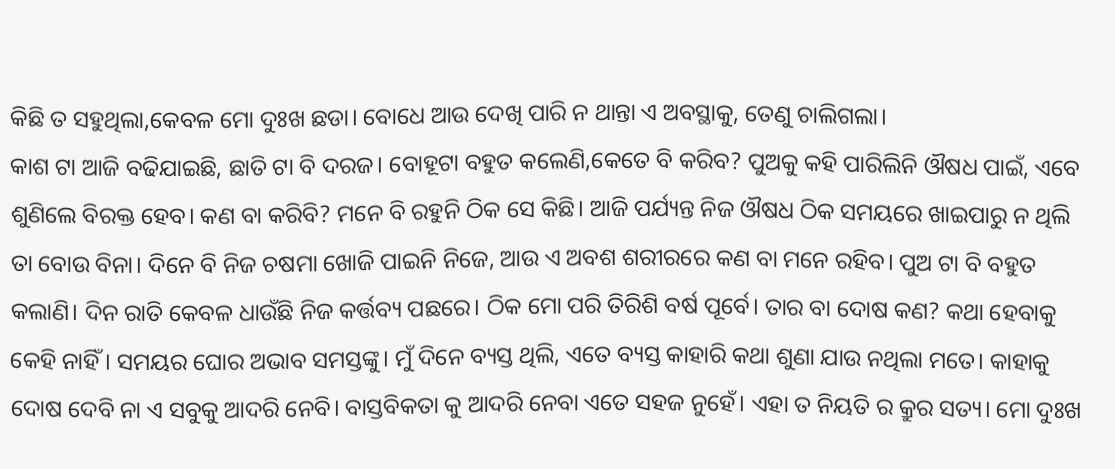କିଛି ତ ସହୁଥିଲା,କେବଳ ମୋ ଦୁଃଖ ଛଡା। ବୋଧେ ଆଉ ଦେଖି ପାରି ନ ଥାନ୍ତା ଏ ଅବସ୍ଥାକୁ, ତେଣୁ ଚାଲିଗଲା।
କାଶ ଟା ଆଜି ବଢିଯାଇଛି, ଛାତି ଟା ବି ଦରଜ। ବୋହୂଟା ବହୁତ କଲେଣି,କେତେ ବି କରିବ? ପୁଅକୁ କହି ପାରିଲିନି ଔଷଧ ପାଇଁ, ଏବେ ଶୁଣିଲେ ବିରକ୍ତ ହେବ। କଣ ବା କରିବି? ମନେ ବି ରହୁନି ଠିକ ସେ କିଛି। ଆଜି ପର୍ଯ୍ୟନ୍ତ ନିଜ ଔଷଧ ଠିକ ସମୟରେ ଖାଇପାରୁ ନ ଥିଲି ତା ବୋଉ ବିନା। ଦିନେ ବି ନିଜ ଚଷମା ଖୋଜି ପାଇନି ନିଜେ, ଆଉ ଏ ଅବଶ ଶରୀରରେ କଣ ବା ମନେ ରହିବ। ପୁଅ ଟା ବି ବହୁତ କଲାଣି। ଦିନ ରାତି କେବଳ ଧାଉଁଛି ନିଜ କର୍ତ୍ତବ୍ୟ ପଛରେ। ଠିକ ମୋ ପରି ତିରିଶି ବର୍ଷ ପୂର୍ବେ। ତାର ବା ଦୋଷ କଣ? କଥା ହେବାକୁ କେହି ନାହିଁ। ସମୟର ଘୋର ଅଭାବ ସମସ୍ତଙ୍କୁ। ମୁଁ ଦିନେ ବ୍ୟସ୍ତ ଥିଲି, ଏତେ ବ୍ୟସ୍ତ କାହାରି କଥା ଶୁଣା ଯାଉ ନଥିଲା ମତେ। କାହାକୁ ଦୋଷ ଦେବି ନା ଏ ସବୁକୁ ଆଦରି ନେବି। ବାସ୍ତବିକତା କୁ ଆଦରି ନେବା ଏତେ ସହଜ ନୁହେଁ। ଏହା ତ ନିୟତି ର କ୍ରୁର ସତ୍ୟ। ମୋ ଦୁଃଖ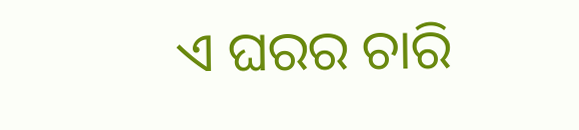ଏ ଘରର ଚାରି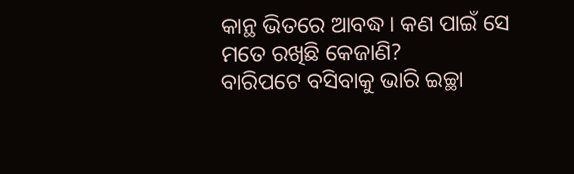କାନ୍ଥ ଭିତରେ ଆବଦ୍ଧ। କଣ ପାଇଁ ସେ ମତେ ରଖିଛି କେଜାଣି?
ବାରିପଟେ ବସିବାକୁ ଭାରି ଇଚ୍ଛା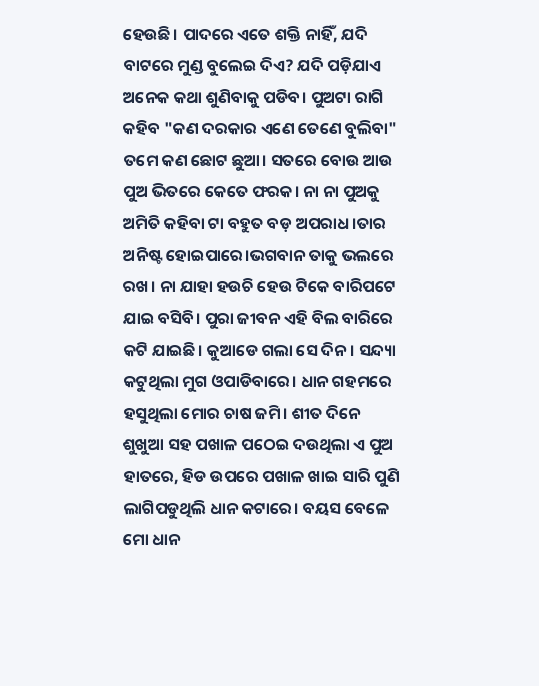ହେଉଛି। ପାଦରେ ଏତେ ଶକ୍ତି ନାହିଁ, ଯଦି ବାଟରେ ମୁଣ୍ଡ ବୁଲେଇ ଦିଏ? ଯଦି ପଡ଼ିଯାଏ ଅନେକ କଥା ଶୁଣିବାକୁ ପଡିବ। ପୁଅଟା ରାଗି କହିବ "କଣ ଦରକାର ଏଣେ ତେଣେ ବୁଲିବା" ତମେ କଣ ଛୋଟ ଛୁଆ। ସତରେ ବୋଉ ଆଉ ପୁଅ ଭିତରେ କେତେ ଫରକ। ନା ନା ପୁଅକୁ ଅମିତି କହିବା ଟା ବହୁତ ବଡ଼ ଅପରାଧ।ତାର ଅନିଷ୍ଟ ହୋଇପାରେ।ଭଗବାନ ତାକୁ ଭଲରେ ରଖ। ନା ଯାହା ହଉଚି ହେଉ ଟିକେ ବାରିପଟେ ଯାଇ ବସିବି। ପୁରା ଜୀବନ ଏହି ବିଲ ବାରିରେ କଟି ଯାଇଛି। କୁଆଡେ ଗଲା ସେ ଦିନ। ସନ୍ଦ୍ୟା କଟୁଥିଲା ମୁଗ ଓପାଡିବାରେ। ଧାନ ଗହମରେ ହସୁଥିଲା ମୋର ଚାଷ ଜମି। ଶୀତ ଦିନେ ଶୁଖୁଆ ସହ ପଖାଳ ପଠେଇ ଦଉଥିଲା ଏ ପୁଅ ହାତରେ, ହିଡ ଉପରେ ପଖାଳ ଖାଇ ସାରି ପୁଣି ଲାଗିପଡୁଥିଲି ଧାନ କଟାରେ। ବୟସ ବେଳେ ମୋ ଧାନ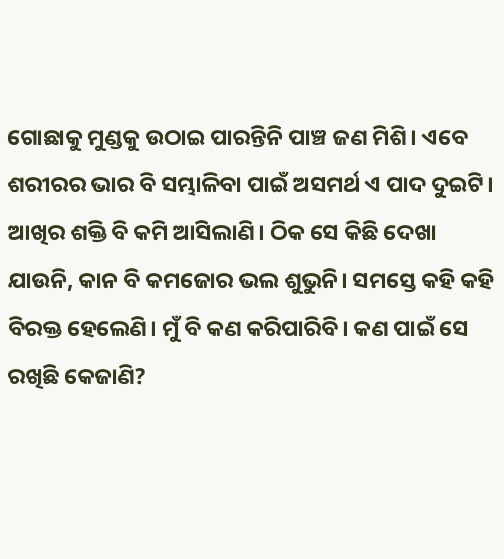ଗୋଛାକୁ ମୁଣ୍ଡକୁ ଉଠାଇ ପାରନ୍ତିନି ପାଞ୍ଚ ଜଣ ମିଶି। ଏବେ ଶରୀରର ଭାର ବି ସମ୍ଭାଳିବା ପାଇଁ ଅସମର୍ଥ ଏ ପାଦ ଦୁଇଟି। ଆଖିର ଶକ୍ତି ବି କମି ଆସିଲାଣି। ଠିକ ସେ କିଛି ଦେଖା ଯାଉନି, କାନ ବି କମଜୋର ଭଲ ଶୁଭୁନି। ସମସ୍ତେ କହି କହି ବିରକ୍ତ ହେଲେଣି। ମୁଁ ବି କଣ କରିପାରିବି। କଣ ପାଇଁ ସେ ରଖିଛି କେଜାଣି?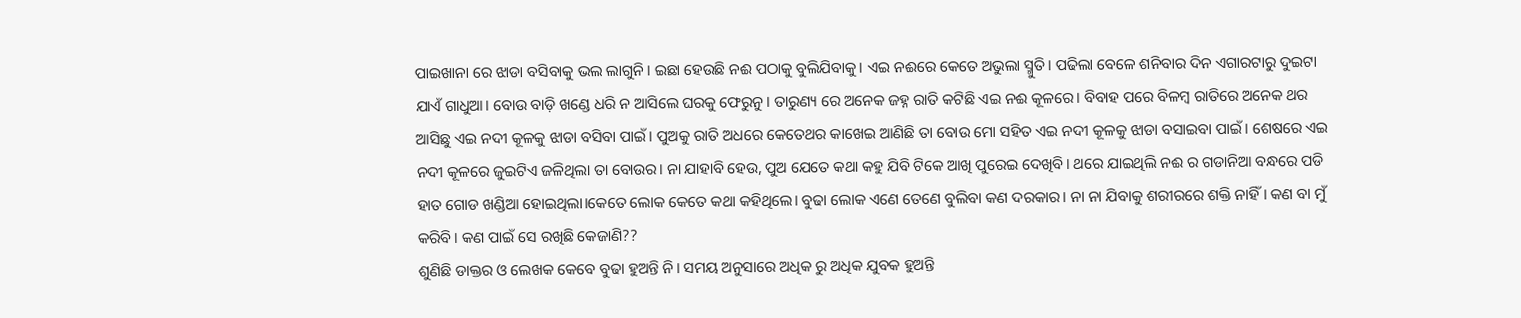ପାଇଖାନା ରେ ଝାଡା ବସିବାକୁ ଭଲ ଲାଗୁନି। ଇଛା ହେଉଛି ନଈ ପଠାକୁ ବୁଲିଯିବାକୁ। ଏଇ ନଈରେ କେତେ ଅଭୁଲା ସ୍ମୁତି। ପଢିଲା ବେଳେ ଶନିବାର ଦିନ ଏଗାରଟାରୁ ଦୁଇଟା ଯାଏଁ ଗାଧୁଆ। ବୋଉ ବାଡ଼ି ଖଣ୍ଡେ ଧରି ନ ଆସିଲେ ଘରକୁ ଫେରୁନୁ। ତାରୁଣ୍ୟ ରେ ଅନେକ ଜହ୍ନ ରାତି କଟିଛି ଏଇ ନଈ କୂଳରେ। ବିବାହ ପରେ ବିଳମ୍ବ ରାତିରେ ଅନେକ ଥର ଆସିଛୁ ଏଇ ନଦୀ କୂଳକୁ ଝାଡା ବସିବା ପାଇଁ। ପୁଅକୁ ରାତି ଅଧରେ କେତେଥର କାଖେଇ ଆଣିଛି ତା ବୋଉ ମୋ ସହିତ ଏଇ ନଦୀ କୂଳକୁ ଝାଡା ବସାଇବା ପାଇଁ। ଶେଷରେ ଏଇ ନଦୀ କୂଳରେ ଜୁଇଟିଏ ଜଳିଥିଲା ତା ବୋଉର। ନା ଯାହାବି ହେଉ, ପୁଅ ଯେତେ କଥା କହୁ ଯିବି ଟିକେ ଆଖି ପୁରେଇ ଦେଖିବି। ଥରେ ଯାଇଥିଲି ନଈ ର ଗଡାନିଆ ବନ୍ଧରେ ପଡି ହାତ ଗୋଡ ଖଣ୍ଡିଆ ହୋଇଥିଲା।କେତେ ଲୋକ କେତେ କଥା କହିଥିଲେ। ବୁଢା ଲୋକ ଏଣେ ତେଣେ ବୁଲିବା କଣ ଦରକାର। ନା ନା ଯିବାକୁ ଶରୀରରେ ଶକ୍ତି ନାହିଁ। କଣ ବା ମୁଁ କରିବି। କଣ ପାଇଁ ସେ ରଖିଛି କେଜାଣି??
ଶୁଣିଛି ଡାକ୍ତର ଓ ଲେଖକ କେବେ ବୁଢା ହୁଅନ୍ତି ନି। ସମୟ ଅନୁସାରେ ଅଧିକ ରୁ ଅଧିକ ଯୁବକ ହୁଅନ୍ତି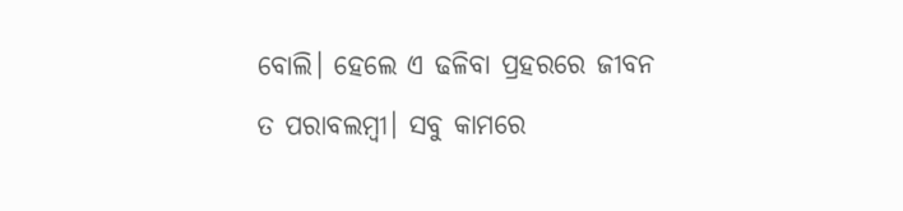ବୋଲି। ହେଲେ ଏ ଢଳିବା ପ୍ରହରରେ ଜୀବନ ତ ପରାବଲମ୍ବୀ। ସବୁ କାମରେ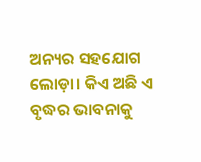ଅନ୍ୟର ସହଯୋଗ ଲୋଡ଼ା। କିଏ ଅଛି ଏ ବୃଦ୍ଧର ଭାବନାକୁ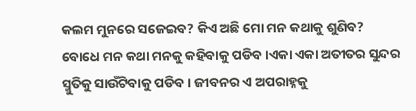କଲମ ମୁନରେ ସଜେଇବ? କିଏ ଅଛି ମୋ ମନ କଥାକୁ ଶୁଣିବ? ବୋଧେ ମନ କଥା ମନକୁ କହିବାକୁ ପଡିବ।ଏକା ଏକା ଅତୀତର ସୁନ୍ଦର ସ୍ମୁତିକୁ ସାଉଁଟିବାକୁ ପଡିବ। ଜୀବନର ଏ ଅପରାହ୍ନକୁ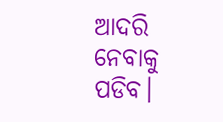ଆଦରି ନେବାକୁ ପଡିବ।